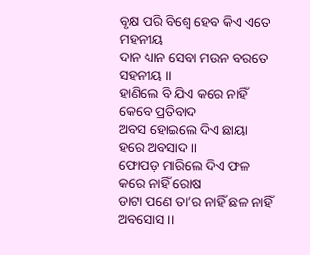ବୃକ୍ଷ ପରି ବିଶ୍ଵେ ହେବ କିଏ ଏତେ ମହନୀୟ
ଦାନ ଧ୍ୟାନ ସେବା ମଉନ ବରତେ ସହନୀୟ ।।
ହାଣିଲେ ବି ଯିଏ କରେ ନାହିଁ କେବେ ପ୍ରତିବାଦ
ଅବସ ହୋଇଲେ ଦିଏ ଛାୟା ହରେ ଅବସାଦ ।।
ଫୋପଡ଼ ମାରିଲେ ଦିଏ ଫଳ କରେ ନାହିଁ ରୋଷ
ଡାଟା ପଣେ ତା’ର ନାହିଁ ଛଳ ନାହିଁ ଅବସୋସ ।।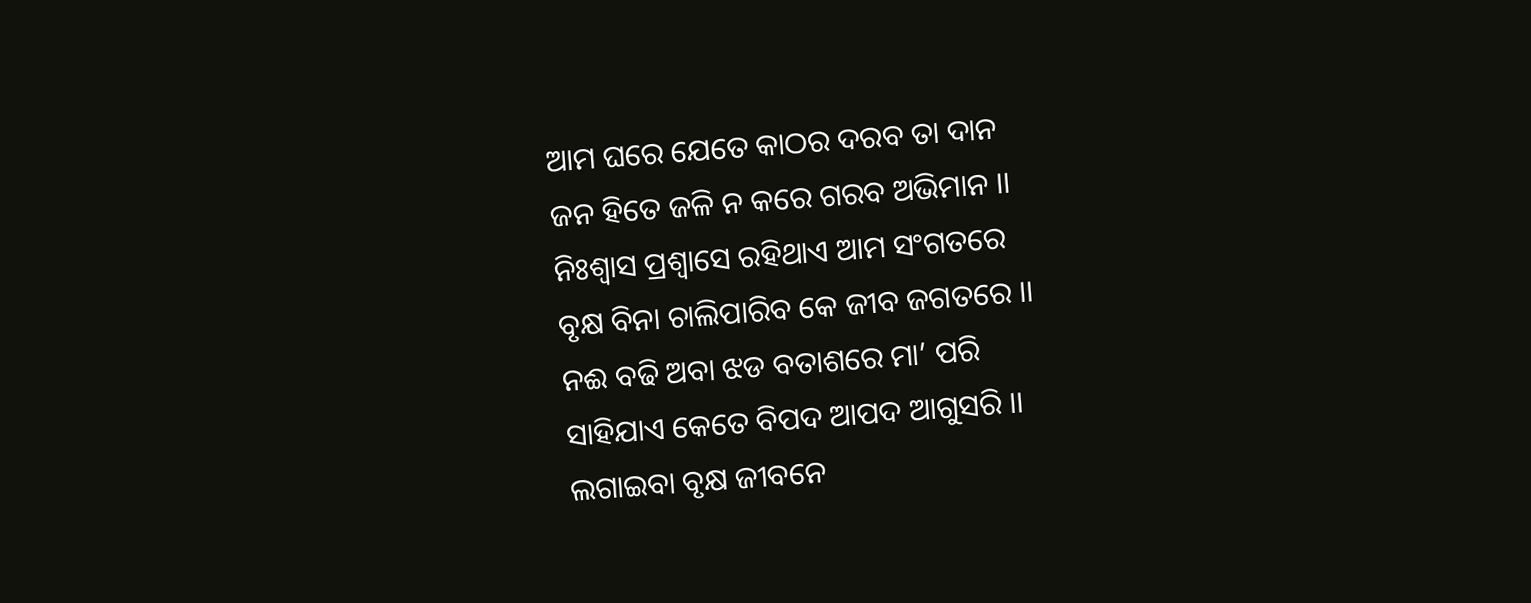ଆମ ଘରେ ଯେତେ କାଠର ଦରବ ତା ଦାନ
ଜନ ହିତେ ଜଳି ନ କରେ ଗରବ ଅଭିମାନ ।।
ନିଃଶ୍ବାସ ପ୍ରଶ୍ୱାସେ ରହିଥାଏ ଆମ ସଂଗତରେ
ବୃକ୍ଷ ବିନା ଚାଲିପାରିବ କେ ଜୀବ ଜଗତରେ ।।
ନଈ ବଢି ଅବା ଝଡ ବତାଶରେ ମା’ ପରି
ସାହିଯାଏ କେତେ ବିପଦ ଆପଦ ଆଗୁସରି ।।
ଲଗାଇବା ବୃକ୍ଷ ଜୀବନେ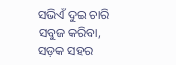ସଭିଏଁ ଦୁଇ ଚାରି
ସବୁଜ କରିବା, ସଡ଼କ ସହର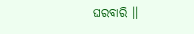ଘରବାରି ।।